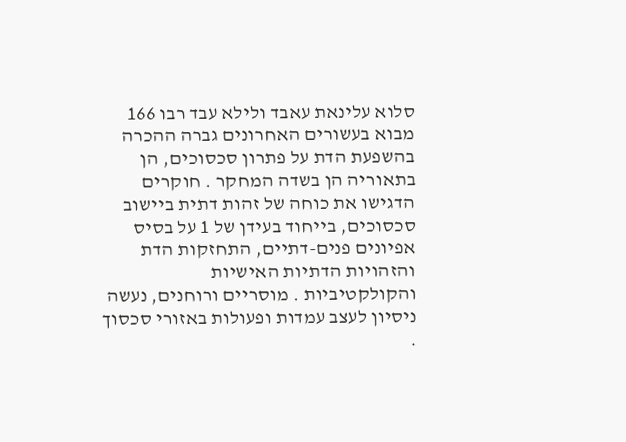סלוא עלינאת עאבד ולילא עבד רבו 166 מבוא בעשורים האחרונים גברה ההכרה בהשפעת הדת על פתרון סכסוכים, הן בתאוריה הן בשדה המחקר . חוקרים הדגישו את כוחה של זהות דתית ביישוב סכסוכים, בייחוד בעידן של 1 על בסיס אפיונים פנים-דתיים, התחזקות הדת והזהויות הדתיות האישיות והקולקטיביות . מוסריים ורוחנים, נעשה ניסיון לעצב עמדות ופעולות באזורי סכסוך .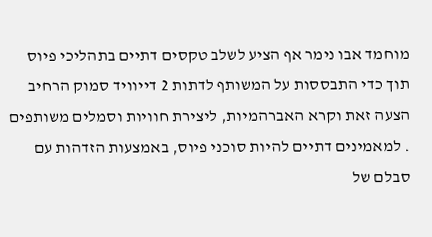מוחמד אבו נימר אף הציע לשלב טקסים דתיים בתהליכי פיוס תוך כדי התבססות על המשותף לדתות 2 דייוויד סמוק הרחיב הצעה זאת וקרא האברהמיות, ליצירת חוויות וסמלים משותפים . למאמינים דתיים להיות סוכני פיוס, באמצעות הזדהות עם סבלם של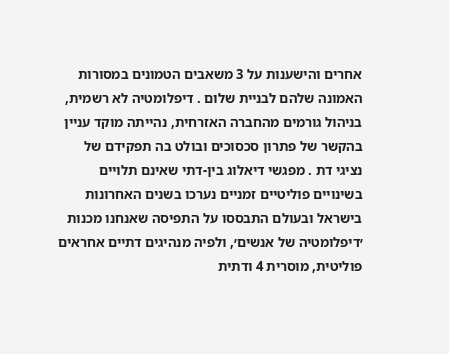אחרים והישענות על 3 משאבים הטמונים במסורות האמונה שלהם לבניית שלום . דיפלומטיה לא רשמית, בניהול גורמים מהחברה האזרחית, נהייתה מוקד עניין בהקשר של פתרון סכסוכים ובולט בה תפקידם של נציגי דת . מפגשי דיאלוג בין-דתי שאינם תלויים בשינויים פוליטיים זמניים נערכו בשנים האחרונות בישראל ובעולם התבססו על התפיסה שאנחנו מכנות ׳דיפלומטיה של אנשים׳, ולפיה מנהיגים דתיים אחראים פוליטית, מוסרית 4 ודתית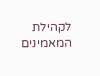לקהילת המאמינים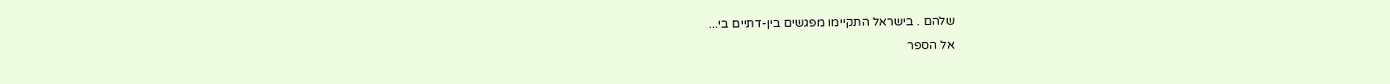שלהם . בישראל התקיימו מפגשים בין-דתיים בי...
אל הספר